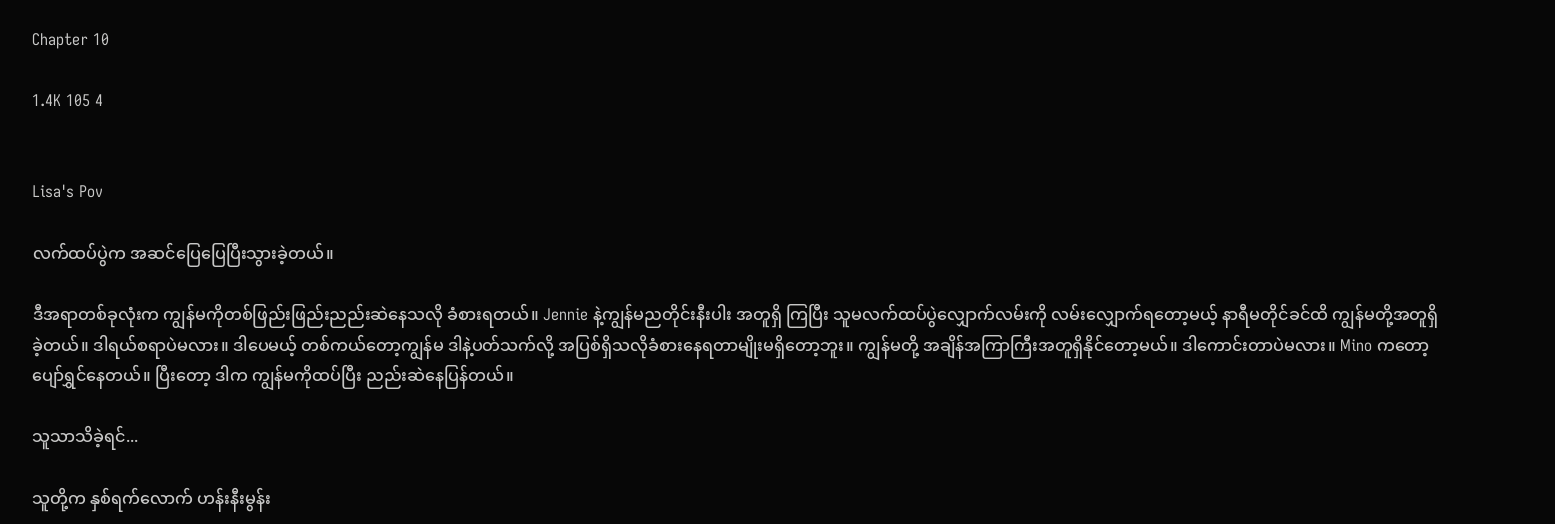Chapter 10

1.4K 105 4


Lisa's Pov

လက်ထပ်ပွဲက အဆင်ပြေပြေပြီးသွားခဲ့တယ်။

ဒီအရာတစ်ခုလုံးက ကျွန်မကိုတစ်ဖြည်းဖြည်းညည်းဆဲနေသလို ခံစားရတယ်။ Jennie နဲ့ကျွန်မညတိုင်းနီးပါး အတူရှိ ကြပြီး သူမလက်ထပ်ပွဲလျှောက်လမ်းကို လမ်းလျှောက်ရတော့မယ့် နာရီမတိုင်ခင်ထိ ကျွန်မတို့အတူရှိခဲ့တယ်။ ဒါရယ်စရာပဲမလား။ ဒါပေမယ့် တစ်ကယ်တော့ကျွန်မ ဒါနဲ့ပတ်သက်လို့ အပြစ်ရှိသလိုခံစားနေရတာမျိုးမရှိတော့ဘူး။ ကျွန်မတို့ အချိန်အကြာကြီးအတူရှိနိုင်တော့မယ်။ ဒါကောင်းတာပဲမလား။ Mino ကတော့ ပျော်ရွှင်နေတယ်။ ပြီးတော့ ဒါက ကျွန်မကိုထပ်ပြီး ညည်းဆဲနေပြန်တယ်။

သူသာသိခဲ့ရင်...

သူတို့က နှစ်ရက်လောက် ဟန်းနီးမွန်း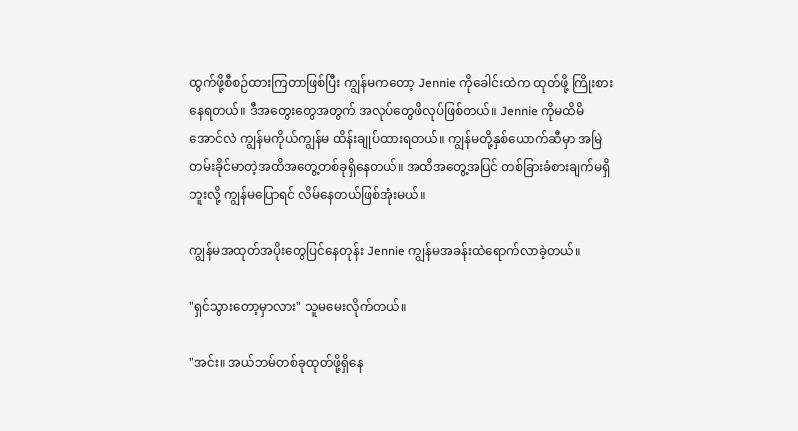ထွက်ဖို့စီစဉ်ထားကြတာဖြစ်ပြီး ကျွန်မကတော့ Jennie ကိုခေါင်းထဲက ထုတ်ဖို့ ကြိုးစားနေရတယ်။ ဒီအတွေးတွေအတွက် အလုပ်တွေဖိလုပ်ဖြစ်တယ်။ Jennie ကိုမထိမိအောင်လဲ ကျွန်မကိုယ်ကျွန်မ ထိန်းချုပ်ထားရတယ်။ ကျွန်မတို့နှစ်ယောက်ဆီမှာ အမြဲတမ်းခိုင်မာတဲ့အထိအတွေ့တစ်ခုရှိနေတယ်။ အထိအတွေ့အပြင် တစ်ခြားခံစားချက်မရှိဘူးလို့ ကျွန်မပြောရင် လိမ်နေတယ်ဖြစ်အုံးမယ်။

ကျွန်မအထုတ်အ‌ပိုးတွေပြင်နေတုန်း Jennie ကျွန်မအခန်းထဲရောက်လာခဲ့တယ်။

"ရှင်သွားတော့မှာလား" သူမမေးလိုက်တယ်။

"အင်း။ အယ်ဘမ်တစ်ခုထုတ်ဖို့ရှိနေ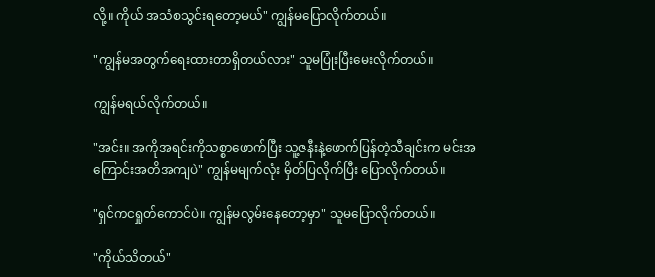လို့။ ကိုယ် အသံစသွင်းရတော့မယ်" ကျွန်မပြောလိုက်တယ်။

"ကျွန်မအတွက်ရေးထားတာရှိတယ်လား" သူမပြုံးပြီးမေးလိုက်တယ်။

ကျွန်မရယ်လိုက်တယ်။

"အင်း။ အကိုအရင်းကိုသစ္စာဖောက်ပြီး သူ့ဇနီးနဲ့ဖောက်ပြန်တဲ့သီချင်းက မင်းအကြောင်းအတိအကျပဲ" ကျွန်မမျက်လုံး မှိတ်ပြလိုက်ပြီး ပြောလိုက်တယ်။

"ရှင်ကငရှုတ်ကောင်ပဲ။ ကျွန်မလွမ်းနေတော့မှာ" သူမပြောလိုက်တယ်။

"ကိုယ်သိတယ်"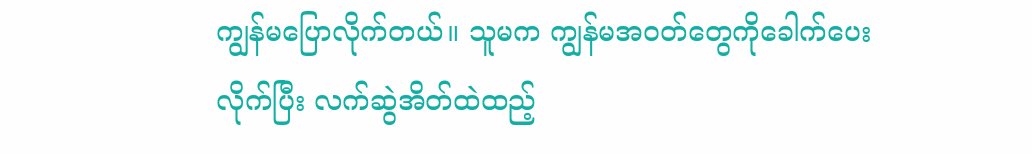ကျွန်မပြောလိုက်တယ်။ သူမက ကျွန်မအဝတ်တွေကိုခေါက်ပေးလိုက်ပြီး လက်ဆွဲအိတ်ထဲထည့်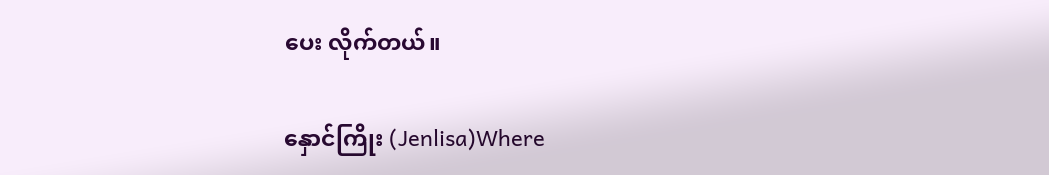ပေး လိုက်တယ်။

နှောင်ကြိုး (Jenlisa)Where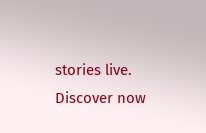stories live. Discover now